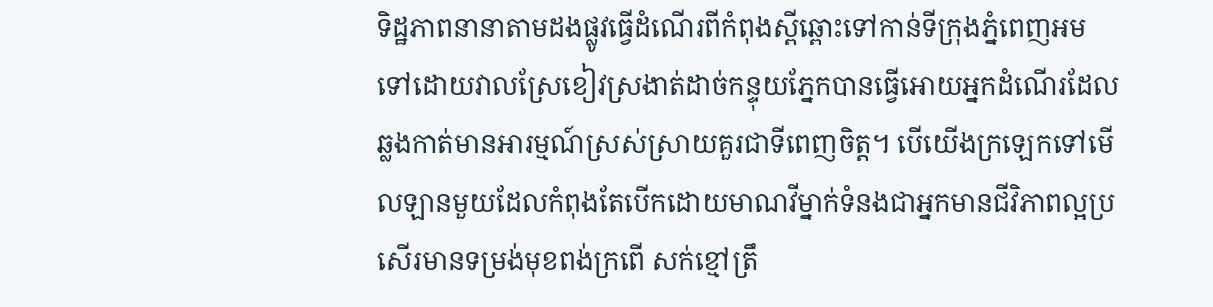ទិដ្ឋភាពនានាតាមដងផ្លូវធ្វើដំណើរពីកំពុងស្ពីឆ្ពោះទៅកាន់ទីក្រុងភ្នំពេញអមទៅដោយវាលស្រែខៀវស្រងាត់ដាច់កន្ទុយភ្នែកបានធ្វើអោយអ្នកដំណើរដែលឆ្លងកាត់មានអារម្មណ៍ស្រស់ស្រាយគួរជាទីពេញចិត្ត។ បើយើងក្រឡេកទៅមើលឡានមួយដែលកំពុងតែបើកដោយមាណវីម្នាក់ទំនងជាអ្នកមានជីវិភាពល្អប្រសើរមានទម្រង់មុខពង់ក្រពើ សក់ខ្មៅត្រឹ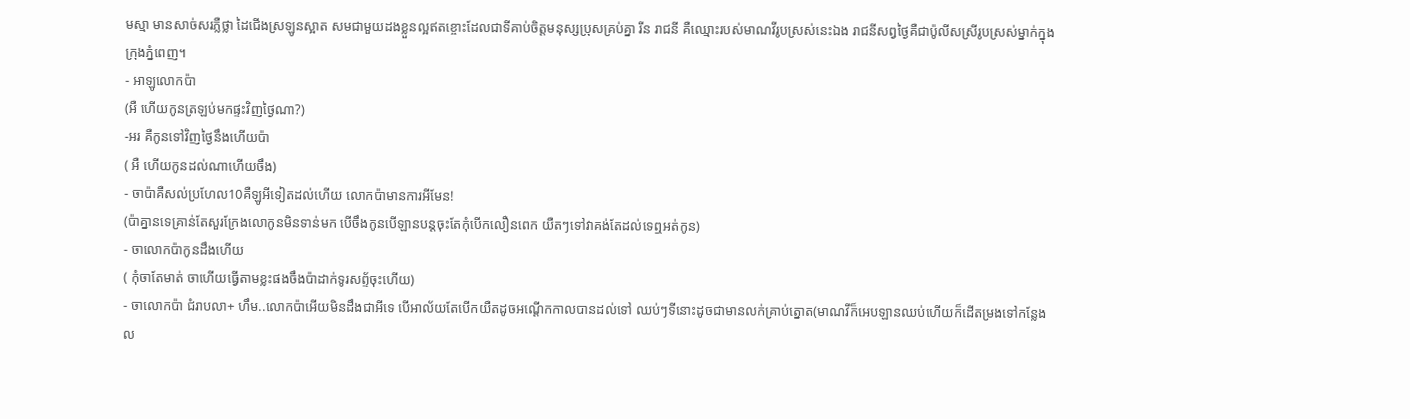មស្មា មានសាច់សរភ្លឺថ្លា ដៃជើងស្រឡូនស្អាត សមជាមួយដងខ្លួនល្អឥតខ្ចោះដែលជាទីគាប់ចិត្តមនុស្សប្រុសគ្រប់គ្នា រីន រាជនី គឺឈ្មោះរបស់មាណវីរូបស្រស់នេះឯង រាជនីសព្វថ្ងៃគឺជាប៉ូលីសស្រីរូបស្រស់ម្នាក់ក្នុងក្រុងភ្នំពេញ។
- អាឡូលោកប៉ា
(អឺ ហើយកូនត្រឡប់មកផ្ទះវិញថ្ងៃណា?)
-អរ គឺកូនទៅវិញថ្ងៃនឹងហើយប៉ា
( អឺ ហើយកូនដល់ណាហើយចឹង)
- ចាប៉ាគឺសល់ប្រហែល10គឺឡូអីទៀតដល់ហើយ លោកប៉ាមានការអីមែន!
(ប៉ាគ្នានទេគ្រាន់តែសួរក្រែងលោកូនមិនទាន់មក បើចឹងកូនបើឡានបន្តចុះតែកុំបើកលឿនពេក យឺតៗទៅវាគង់តែដល់ទេឮអត់កូន)
- ចាលោកប៉ាកូនដឹងហើយ
( កុំចាតែមាត់ ចាហើយធ្វើតាមខ្លះផងចឹងប៉ាដាក់ទូរសព្ទ័ចុះហើយ)
- ចាលោកប៉ា ជំរាបលា+ ហឹម..លោកប៉ាអើយមិនដឹងជាអីទេ បើអាល័យតែបើកយឺតដូចអណ្ដើកកាលបានដល់ទៅ ឈប់ៗទីនោះដូចជាមានលក់គ្រាប់ត្នោត(មាណវីក៏អេបឡានឈប់ហើយក៏ដើតម្រងទៅកន្លែងល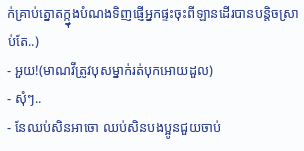ក់គ្រាប់ត្នោតក្ក្នុងបំណងទិញផ្ញើអ្នកផ្ទះចុះពីឡានដើរបានបន្តិចស្រាប់តែ..)
- អួយ!(មាណវីត្រូវបុសម្នាក់រត់បុកអោយដួល)
- សុំៗ..
- នែឈប់សិនអាចោ ឈប់សិនបងប្អូនជួយចាប់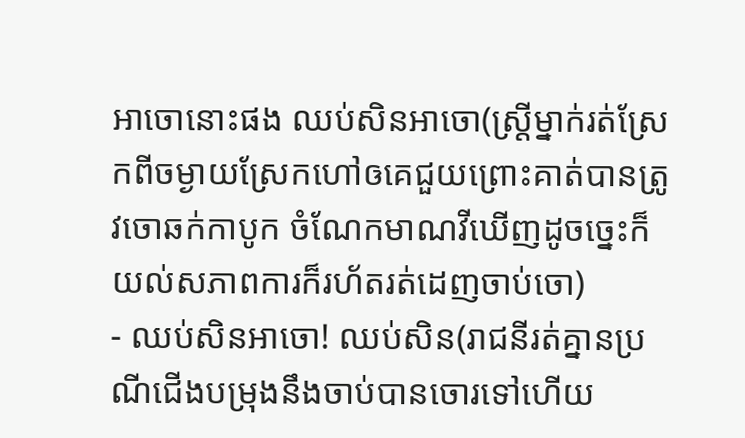អាចោនោះផង ឈប់សិនអាចោ(ស្រី្តម្នាក់រត់ស្រែកពីចម្ងាយស្រែកហៅឲគេជួយព្រោះគាត់បានត្រូវចោឆក់កាបូក ចំណែកមាណវីឃើញដូចច្នេះក៏យល់សភាពការក៏រហ័តរត់ដេញចាប់ចោ)
- ឈប់សិនអាចោ! ឈប់សិន(រាជនីរត់គ្នានប្រណីជើងបម្រុងនឹងចាប់បានចោរទៅហើយ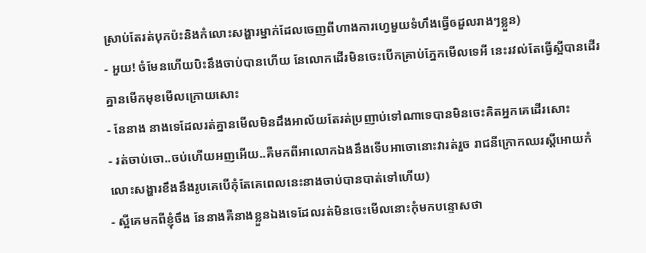ស្រាប់តែរត់បុកប៉ះនិងកំលោះសង្ហារម្នាក់ដែលចេញពីហាងការហ្វេមួយទំហឹងធ្វើឲដួលរាងៗខ្លួន)
- អួយ! ចំមែនហើយបិះនឹងចាប់បានហើយ នែលោកដើរមិនចេះបើកគ្រាប់ភ្នែកមើលទេអី នេះរវល់តែធ្វើស្អីបានដើរគ្នានមើកមុខមើលក្រោយសោះ
- នែនាង នាងទេដែលរត់គ្នានមើលមិនដឹងអាល័យតែរត់ប្រញាប់ទៅណាទេបានមិនចេះគិតអ្នកគេដើរសោះ
- រត់ចាប់ចោ..ចប់ហើយអញអើយ..គឺមកពីអាលោកឯងនឹងទើបអាចោនោះវារត់រួច រាជនីក្រោកឈរស្តីអោយកំលោះសង្ហារខឹងនឹងរូបគេបើកុំតែគេពេលនេះនាងចាប់បានបាត់ទៅហើយ)
- ស្អីគេមកពីខ្ញុំចឹង នែនាងគឺនាងខ្លួនឯងទេដែលរត់មិនចេះមើលនោះកុំមកបន្ទោសថា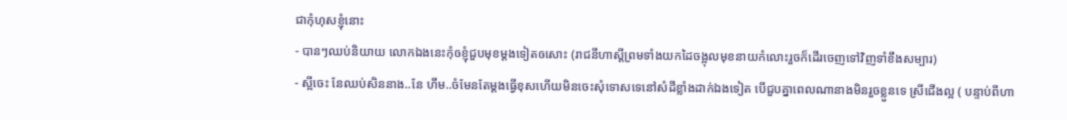ជាកុំហុសខ្ញុំនោះ
- បានៗឈប់និយាយ លោកឯងនេះកុំឲខ្ញុំជួបមុខម្តងទៀតឲសោះ (រាជនីហាស្តីព្រមទាំងយកដៃចង្អុលមុខនាយកំលោះរួចក៏ដើរចេញទៅវិញទាំខឹងសម្បារ)
- ស្អីចេះ នែឈប់សិននាង..នែ ហឹម..ចំមែនតែម្តងធ្វើខុសហើយមិនចេះសុំទោសទេនៅសំដីខ្លាំងដាក់ឯងទៀត បើជួបគ្នាពេលណានាងមិនរួចខ្លួនទេ ស្រីជើងល្អ ( បន្ទាប់ពីហា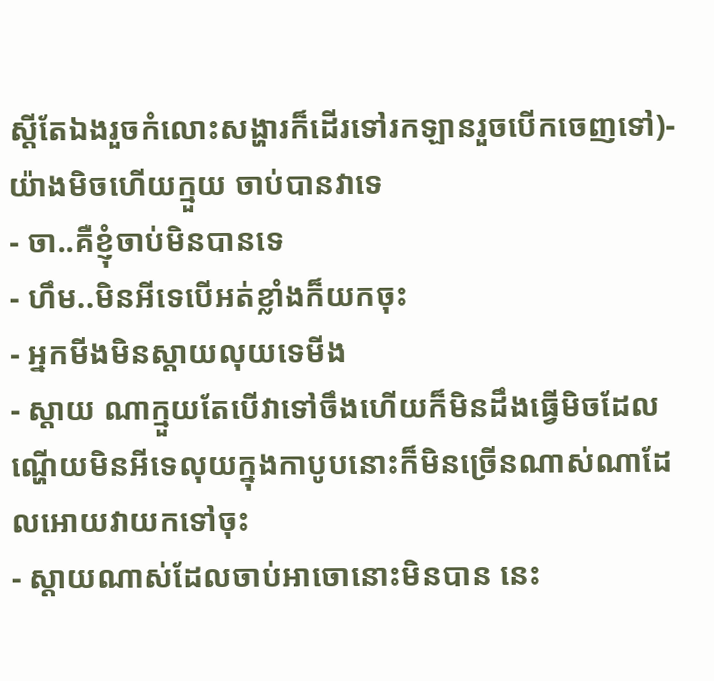ស្តីតែឯងរួចកំលោះសង្ហារក៏ដើរទៅរកឡានរួចបើកចេញទៅ)- យ៉ាងមិចហើយក្មួយ ចាប់បានវាទេ
- ចា..គឺខ្ញុំចាប់មិនបានទេ
- ហឹម..មិនអីទេបើអត់ខ្លាំងក៏យកចុះ
- អ្នកមីងមិនស្តាយលុយទេមីង
- ស្តាយ ណាក្មួយតែបើវាទៅចឹងហើយក៏មិនដឹងធ្វើមិចដែល ណ្ហើយមិនអីទេលុយក្នុងកាបូបនោះក៏មិនច្រើនណាស់ណាដែលអោយវាយកទៅចុះ
- ស្តាយណាស់ដែលចាប់អាចោនោះមិនបាន នេះ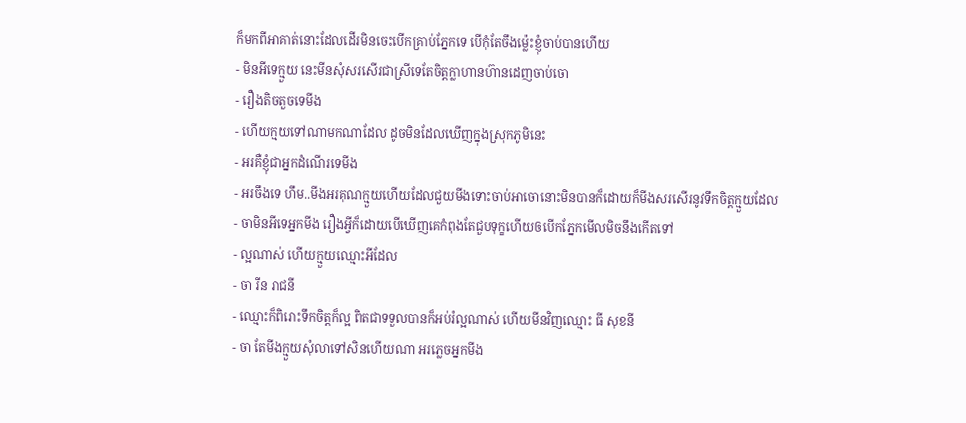ក៏មកពីអាគាត់នោះដែលដើរមិនចេះបើកគ្រាប់ភ្នែកទេ បើកុំតែចឹងម្ល៉េះខ្ញុំចាប់បានហើយ
- មិនអីទេក្មួយ នេះមីនសុំសរសើរជាស្រីទេតែចិត្តក្លាហានហ៊ានដេញចាប់ចោ
- រឿងតិចតួចទេមីង
- ហើយក្មយទៅណាមកណាដែល ដូចមិនដែលឃើញក្នុងស្រុកភូមិនេះ
- អរគឺខ្ញុំជាអ្នកដំណើរទេមីង
- អរចឹងទេ ហឹម..មីងអរគុណក្មួយហើយដែលជួយមីងទោះចាប់អាចោនោះមិនបានក៏ដោយក៏មីងសរសើរនូវទឹកចិត្តក្មួយដែល
- ចាមិនអីទេអ្នកមីង រឿងអ្វីក៏ដោយបើឃើញគេកំពុងតែជួបទុក្ខហើយឲបើកភ្នែកមើលមិចនឹងកើតទៅ
- ល្អណាស់ ហើយក្មួយឈ្មោះអីដែល
- ចា រីន រាជនី
- ឈ្មោះក៏ពិរោះទឹកចិត្តក៏ល្អ ពិតជាទទួលបានក៏អប់រំល្អណាស់ ហើយមីនវិញឈ្មោះ ធី សុខនី
- ចា តែមីងក្មួយសុំលាទៅសិនហើយណា អរភ្លេចអ្នកមីង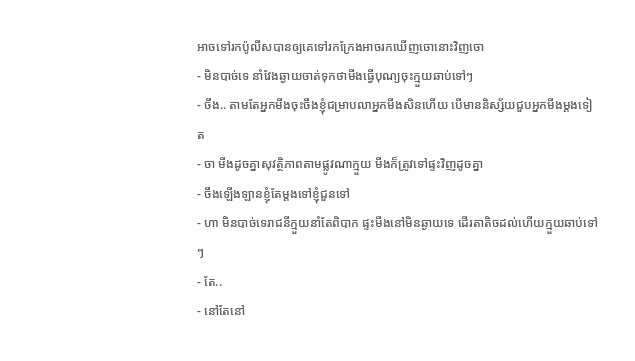អាចទៅរកប៉ូលីសបានឲ្យគេទៅរកក្រែងអាចរកឃើញចោនោះវិញចោ
- មិនបាច់ទេ នាំវែងឆ្ងាយចាត់ទុកថាមីងធ្វើបុណ្យចុះក្មួយឆាប់ទៅៗ
- ចឹង.. តាមតែអ្នកមីងចុះចឹងខ្ញុំជម្រាបលាអ្នកមីងសិនហើយ បើមាននិស្ស័យជួបអ្នកមីងម្តងទៀត
- ចា មីងដូចគ្នាសុវត្ថិភាពតាមផ្លូវណាក្មួយ មីងក៏ត្រូវទៅផ្ទះវិញដូចគ្នា
- ចឹងឡើងឡានខ្ញុំតែម្តងទៅខ្ញុំជួនទៅ
- ហា មិនបាច់ទេរាជនីក្មួយនាំតែពិបាក ផ្ទះមីងនៅមិនឆ្ងាយទេ ដើរតាតិចដល់ហើយក្មួយឆាប់ទៅៗ
- តែ..
- នៅតែនៅ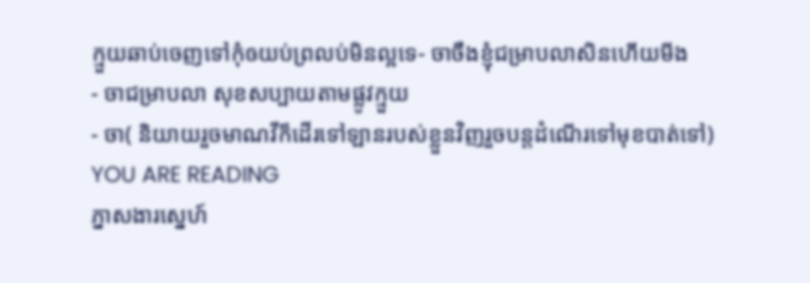ក្មួយឆាប់ចេញទៅកុំឲយប់ព្រលប់មិនល្អទេ- ចាចឹងខ្ញុំជម្រាបលាសិនហើយមីង
- ចាជម្រាបលា សុខសប្បាយតាមផ្លូវក្មួយ
- ចា( និយាយរួចមាណវីក៏ដើរទៅឡានរបស់ខ្លួនវិញរួចបន្តដំណើរទៅមុខបាត់ទៅ)
YOU ARE READING
ភ្នាសងារសេ្នហ៍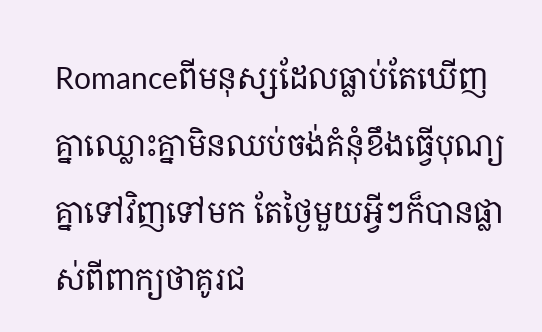Romanceពីមនុស្សដែលធ្លាប់តែឃើញគ្នាឈ្លោះគ្នាមិនឈប់ចង់គំនុំខឹងធ្វើបុណ្យគ្នាទៅវិញទៅមក តែថ្ងៃមួយអ្វីៗក៏បានផ្លាស់ពីពាក្យថាគូរជ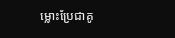ម្លោះប្រែជាគូ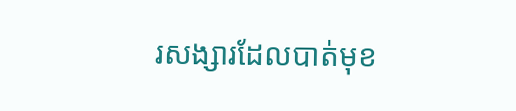រសង្សារដែលបាត់មុខ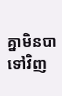គ្នាមិនបាទៅវិញ